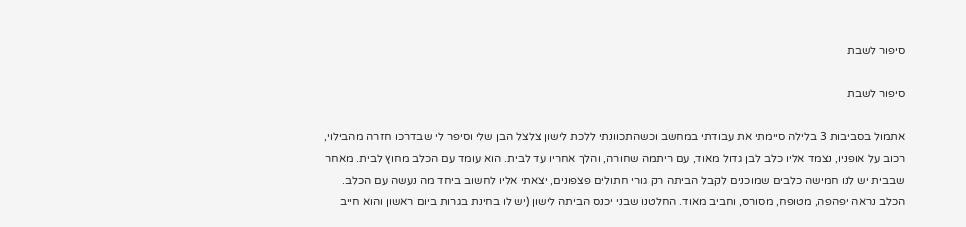סיפור לשבת

סיפור לשבת

אתמול בסביבות 3 בלילה סיימתי את עבודתי במחשב וכשהתכוונתי ללכת לישון צלצל הבן שלי וסיפר לי שבדרכו חזרה מהבילוי, רכוב על אופניו, נצמד אליו כלב לבן גדול מאוד, עם ריתמה שחורה, והלך אחריו עד לבית. הוא עומד עם הכלב מחוץ לבית. מאחר שבבית יש לנו חמישה כלבים שמוכנים לקבל הביתה רק גורי חתולים פצפונים, יצאתי אליו לחשוב ביחד מה נעשה עם הכלב. הכלב נראה יפהפה, מטופח, מסורס, וחביב מאוד. החלטנו שבני יכנס הביתה לישון (יש לו בחינת בגרות ביום ראשון והוא חייב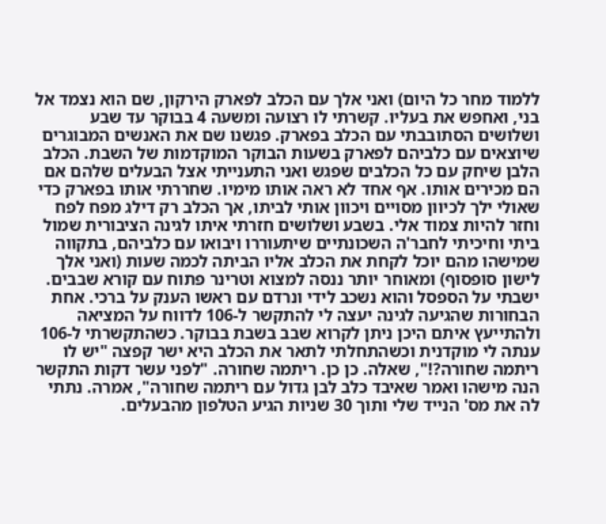ללמוד מחר כל היום) ואני אלך עם הכלב לפארק הירקון, שם הוא נצמד אל בני, ואחפש את בעליו. קשרתי לו רצועה ומשעה 4 בבוקר עד שבע ושלושים הסתובבתי עם הכלב בפארק. פגשנו שם את האנשים המבוגרים שיוצאים עם כלביהם לפארק בשעות הבוקר המוקדמות של השבת. הכלב הלבן שיחק עם כל הכלבים שפגש ואני התענייתי אצל הבעלים שלהם אם הם מכירים אותו. אף אחד לא ראה אותו מימיו. שחררתי אותו בפארק כדי שאולי ילך לכיוון מסויים ויכוון אותי לביתו, אך הכלב רק דילג מפח לפח וחזר להיות צמוד אלי. בשבע ושלושים חזרתי איתו לגינה הציבורית שמול ביתי וחיכיתי לחבר'ה השכונתיים שיתעוררו ויבואו עם כלביהם, בתקווה שמישהו מהם יוכל לקחת את הכלב אליו הביתה לכמה שעות (ואני אלך לישון סופסוף) ומאוחר יותר ננסה למצוא וטרינר פתוח עם קורא שבבים. ישבתי על הספסל והוא נשכב לידי ונרדם עם ראשו הענק על ברכי. אחת הבחורות שהגיעה לגינה יעצה לי להתקשר ל-106 לדווח על המציאה ולהתייעץ איתם היכן ניתן לקרוא שבב בשבת בבוקר. כשהתקשרתי ל-106 ענתה לי מוקדנית וכשהתחלתי לתאר את הכלב היא ישר קפצה "יש לו ריתמה שחורה?!", שאלה. כן כן. ריתמה שחורה. "לפני עשר דקות התקשר הנה מישהו ואמר שאיבד כלב לבן גדול עם ריתמה שחורה", אמרה. נתתי לה את מס' הנייד שלי ותוך 30 שניות הגיע הטלפון מהבעלים.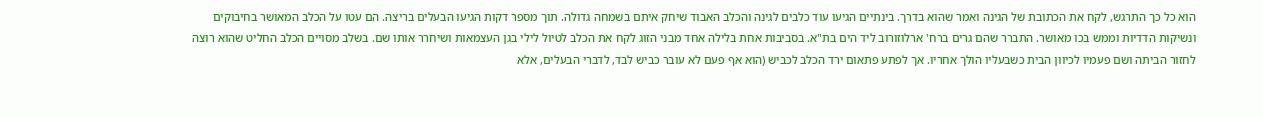הוא כל כך התרגש, לקח את הכתובת של הגינה ואמר שהוא בדרך. בינתיים הגיעו עוד כלבים לגינה והכלב האבוד שיחק איתם בשמחה גדולה. תוך מספר דקות הגיעו הבעלים בריצה. הם עטו על הכלב המאושר בחיבוקים ונשיקות הדדיות וממש בכו מאושר. התברר שהם גרים ברח' ארלוזורוב ליד הים בת"א. בסביבות אחת בלילה אחד מבני הזוג לקח את הכלב לטיול לילי בגן העצמאות ושיחרר אותו שם. בשלב מסויים הכלב החליט שהוא רוצה לחזור הביתה ושם פעמיו לכיוון הבית כשבעליו הולך אחריו. אך לפתע פתאום ירד הכלב לכביש (הוא אף פעם לא עובר כביש לבד, לדברי הבעלים, אלא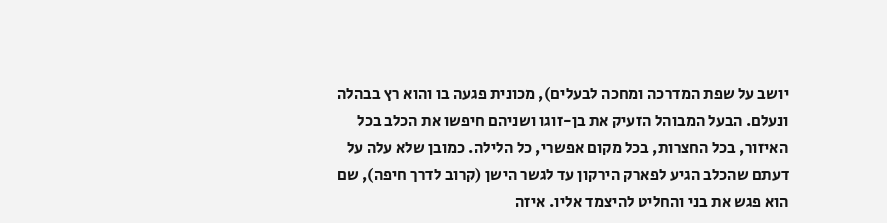יושב על שפת המדרכה ומחכה לבעלים), מכונית פגעה בו והוא רץ בבהלה ונעלם. הבעל המבוהל הזעיק את בן-זוגו ושניהם חיפשו את הכלב בכל האיזור, בכל החצרות, בכל מקום אפשרי, כל הלילה. כמובן שלא עלה על דעתם שהכלב הגיע לפארק הירקון עד לגשר הישן (קרוב לדרך חיפה), שם הוא פגש את בני והחליט להיצמד אליו. איזה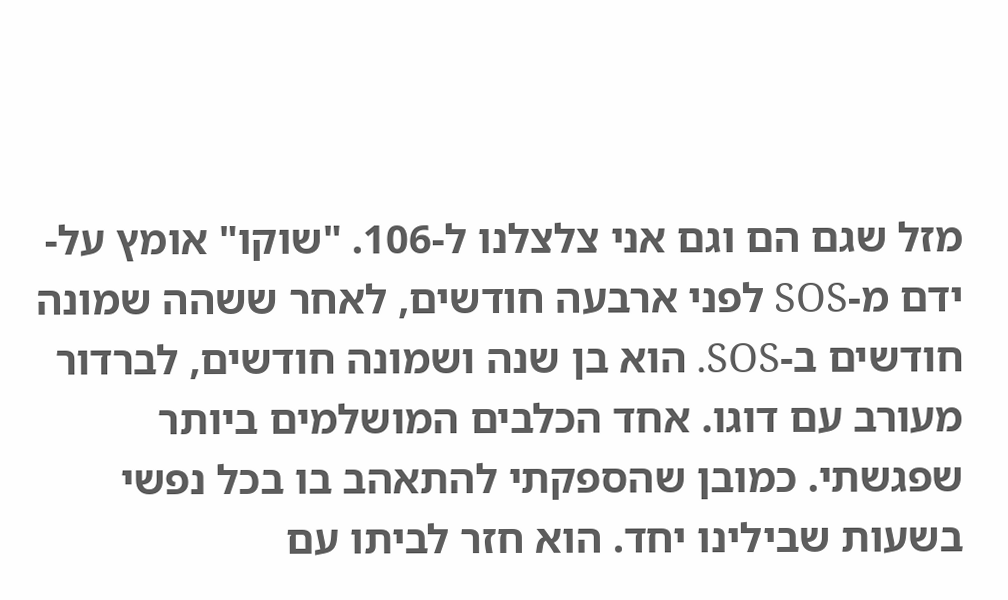מזל שגם הם וגם אני צלצלנו ל-106. "שוקו" אומץ על-ידם מ-SOS לפני ארבעה חודשים, לאחר ששהה שמונה חודשים ב-SOS. הוא בן שנה ושמונה חודשים, לברדור מעורב עם דוגו. אחד הכלבים המושלמים ביותר שפגשתי. כמובן שהספקתי להתאהב בו בכל נפשי בשעות שבילינו יחד. הוא חזר לביתו עם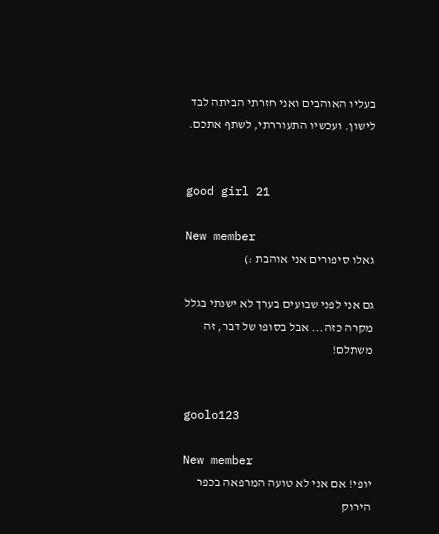בעליו האוהבים ואני חזרתי הביתה לבד לישון. ועכשיו התעוררתי, לשתף אתכם.


good girl 21

New member
גאלו סיפורים אני אוהבת :)

גם אני לפני שבועים בערך לא ישנתי בגלל מקרה כזה... אבל בסופו של דבר, זה משתלם!


goolo123

New member
יופי! אם אני לא טועה המרפאה בכפר הירוק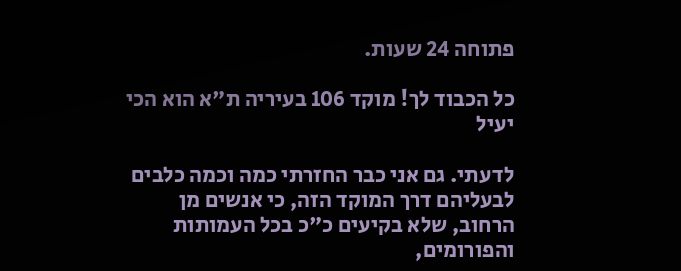פתוחה 24 שעות.

כל הכבוד לך! מוקד 106 בעיריה ת"א הוא הכי יעיל

לדעתי. גם אני כבר החזרתי כמה וכמה כלבים לבעליהם דרך המוקד הזה, כי אנשים מן הרחוב, שלא בקיעים כ"כ בכל העמותות והפורומים,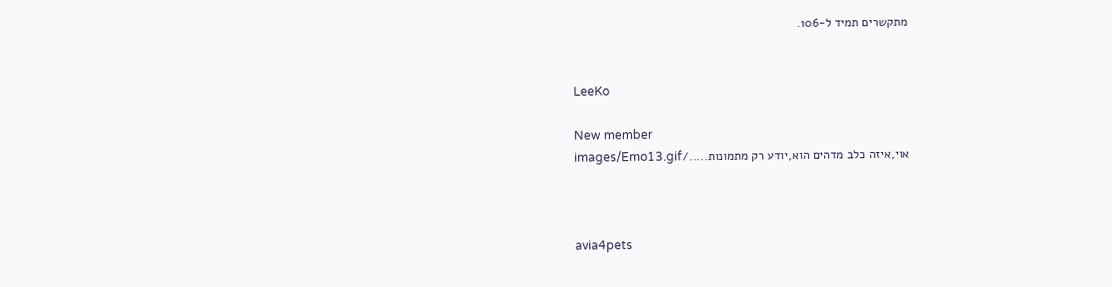מתקשרים תמיד ל-106.


LeeKo

New member
אוי,איזה כלב מדהים הוא,יודע רק מתמונות...../images/Emo13.gif



avia4pets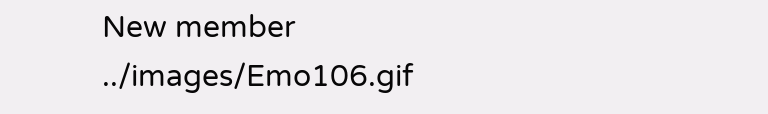New member
../images/Emo106.gif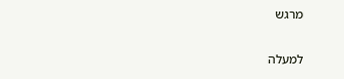מרגש

למעלה